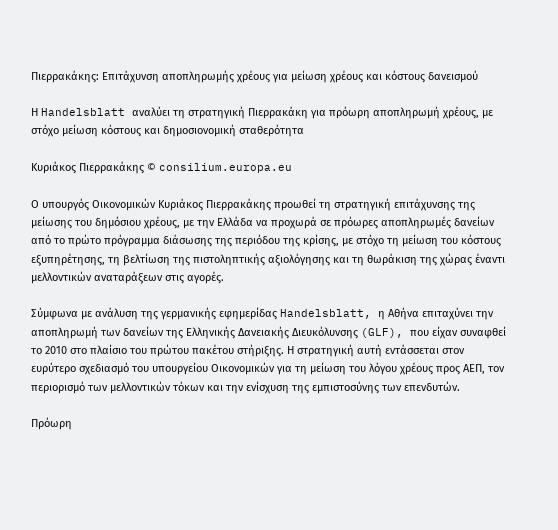Πιερρακάκης: Επιτάχυνση αποπληρωμής χρέους για μείωση χρέους και κόστους δανεισμού

Η Handelsblatt αναλύει τη στρατηγική Πιερρακάκη για πρόωρη αποπληρωμή χρέους, με στόχο μείωση κόστους και δημοσιονομική σταθερότητα

Κυριάκος Πιερρακάκης © consilium.europa.eu

Ο υπουργός Οικονομικών Κυριάκος Πιερρακάκης προωθεί τη στρατηγική επιτάχυνσης της μείωσης του δημόσιου χρέους, με την Ελλάδα να προχωρά σε πρόωρες αποπληρωμές δανείων από το πρώτο πρόγραμμα διάσωσης της περιόδου της κρίσης, με στόχο τη μείωση του κόστους εξυπηρέτησης, τη βελτίωση της πιστοληπτικής αξιολόγησης και τη θωράκιση της χώρας έναντι μελλοντικών αναταράξεων στις αγορές.

Σύμφωνα με ανάλυση της γερμανικής εφημερίδας Handelsblatt, η Αθήνα επιταχύνει την αποπληρωμή των δανείων της Ελληνικής Δανειακής Διευκόλυνσης (GLF), που είχαν συναφθεί το 2010 στο πλαίσιο του πρώτου πακέτου στήριξης. Η στρατηγική αυτή εντάσσεται στον ευρύτερο σχεδιασμό του υπουργείου Οικονομικών για τη μείωση του λόγου χρέους προς ΑΕΠ, τον περιορισμό των μελλοντικών τόκων και την ενίσχυση της εμπιστοσύνης των επενδυτών.

Πρόωρη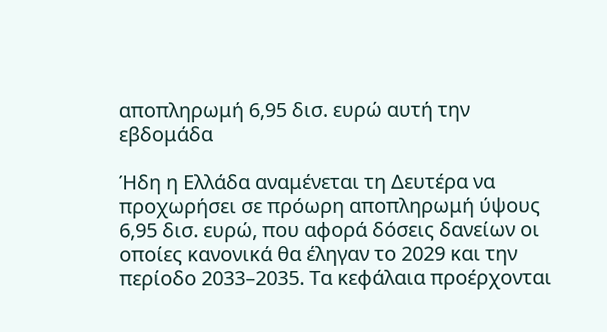αποπληρωμή 6,95 δισ. ευρώ αυτή την εβδομάδα

Ήδη η Ελλάδα αναμένεται τη Δευτέρα να προχωρήσει σε πρόωρη αποπληρωμή ύψους 6,95 δισ. ευρώ, που αφορά δόσεις δανείων οι οποίες κανονικά θα έληγαν το 2029 και την περίοδο 2033–2035. Τα κεφάλαια προέρχονται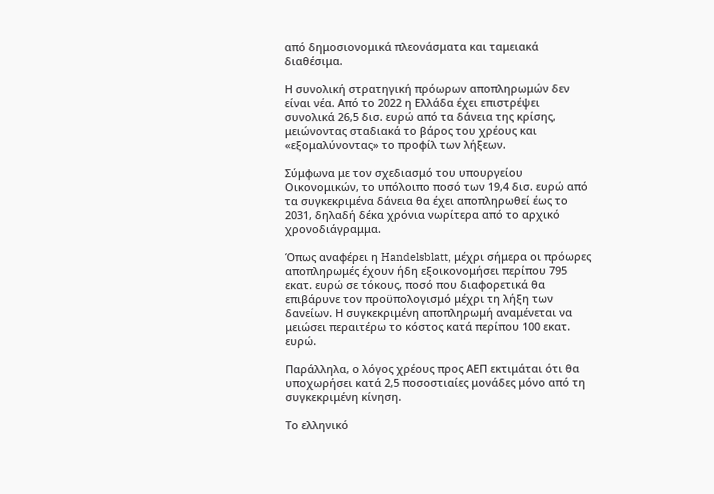από δημοσιονομικά πλεονάσματα και ταμειακά διαθέσιμα.

Η συνολική στρατηγική πρόωρων αποπληρωμών δεν είναι νέα. Από το 2022 η Ελλάδα έχει επιστρέψει συνολικά 26,5 δισ. ευρώ από τα δάνεια της κρίσης, μειώνοντας σταδιακά το βάρος του χρέους και «εξομαλύνοντας» το προφίλ των λήξεων.

Σύμφωνα με τον σχεδιασμό του υπουργείου Οικονομικών, το υπόλοιπο ποσό των 19,4 δισ. ευρώ από τα συγκεκριμένα δάνεια θα έχει αποπληρωθεί έως το 2031, δηλαδή δέκα χρόνια νωρίτερα από το αρχικό χρονοδιάγραμμα.

Όπως αναφέρει η Handelsblatt, μέχρι σήμερα οι πρόωρες αποπληρωμές έχουν ήδη εξοικονομήσει περίπου 795 εκατ. ευρώ σε τόκους, ποσό που διαφορετικά θα επιβάρυνε τον προϋπολογισμό μέχρι τη λήξη των δανείων. Η συγκεκριμένη αποπληρωμή αναμένεται να μειώσει περαιτέρω το κόστος κατά περίπου 100 εκατ. ευρώ.

Παράλληλα, ο λόγος χρέους προς ΑΕΠ εκτιμάται ότι θα υποχωρήσει κατά 2,5 ποσοστιαίες μονάδες μόνο από τη συγκεκριμένη κίνηση.

Το ελληνικό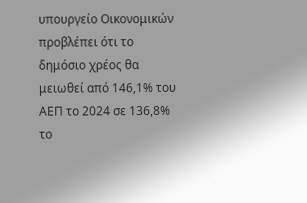υπουργείο Οικονομικών προβλέπει ότι το δημόσιο χρέος θα μειωθεί από 146,1% του ΑΕΠ το 2024 σε 136,8% το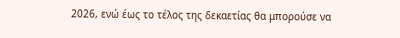2026, ενώ έως το τέλος της δεκαετίας θα μπορούσε να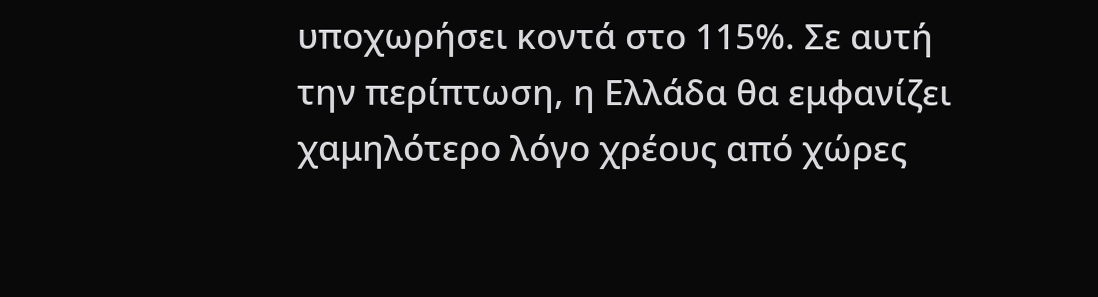υποχωρήσει κοντά στο 115%. Σε αυτή την περίπτωση, η Ελλάδα θα εμφανίζει χαμηλότερο λόγο χρέους από χώρες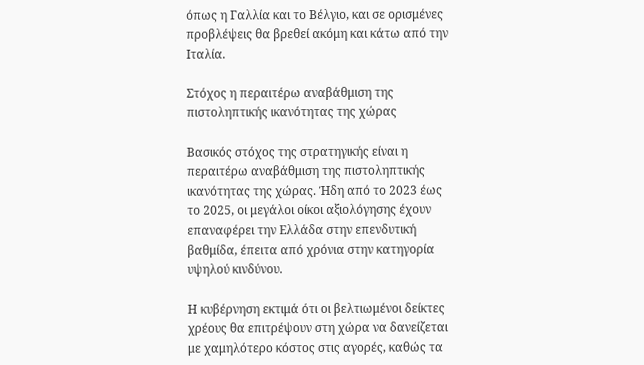όπως η Γαλλία και το Βέλγιο, και σε ορισμένες προβλέψεις θα βρεθεί ακόμη και κάτω από την Ιταλία.

Στόχος η περαιτέρω αναβάθμιση της πιστοληπτικής ικανότητας της χώρας

Βασικός στόχος της στρατηγικής είναι η περαιτέρω αναβάθμιση της πιστοληπτικής ικανότητας της χώρας. Ήδη από το 2023 έως το 2025, οι μεγάλοι οίκοι αξιολόγησης έχουν επαναφέρει την Ελλάδα στην επενδυτική βαθμίδα, έπειτα από χρόνια στην κατηγορία υψηλού κινδύνου.

Η κυβέρνηση εκτιμά ότι οι βελτιωμένοι δείκτες χρέους θα επιτρέψουν στη χώρα να δανείζεται με χαμηλότερο κόστος στις αγορές, καθώς τα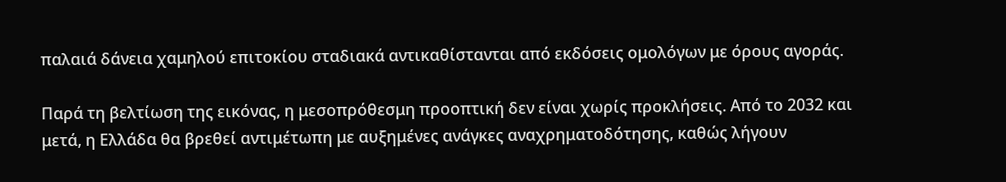παλαιά δάνεια χαμηλού επιτοκίου σταδιακά αντικαθίστανται από εκδόσεις ομολόγων με όρους αγοράς.

Παρά τη βελτίωση της εικόνας, η μεσοπρόθεσμη προοπτική δεν είναι χωρίς προκλήσεις. Από το 2032 και μετά, η Ελλάδα θα βρεθεί αντιμέτωπη με αυξημένες ανάγκες αναχρηματοδότησης, καθώς λήγουν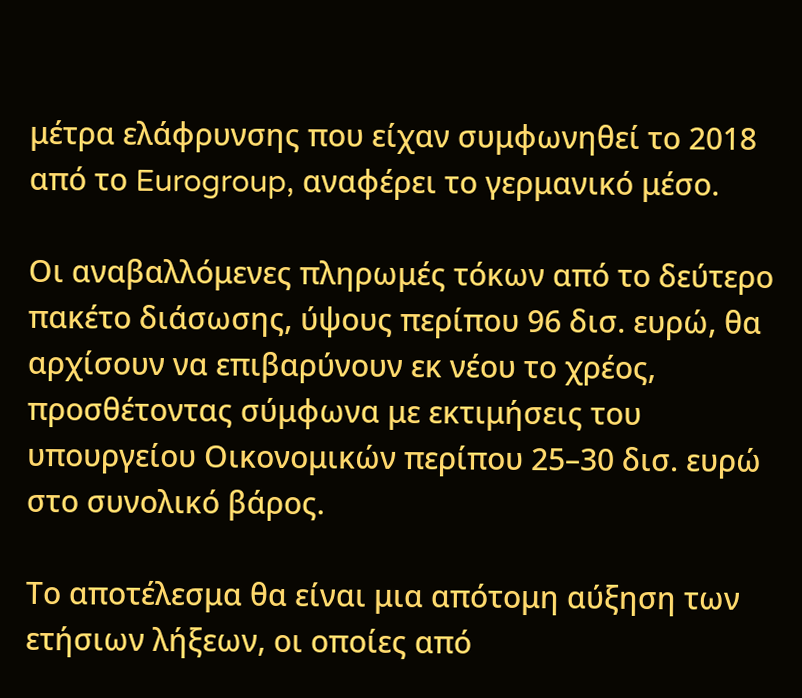μέτρα ελάφρυνσης που είχαν συμφωνηθεί το 2018 από το Eurogroup, αναφέρει το γερμανικό μέσο.

Οι αναβαλλόμενες πληρωμές τόκων από το δεύτερο πακέτο διάσωσης, ύψους περίπου 96 δισ. ευρώ, θα αρχίσουν να επιβαρύνουν εκ νέου το χρέος, προσθέτοντας σύμφωνα με εκτιμήσεις του υπουργείου Οικονομικών περίπου 25–30 δισ. ευρώ στο συνολικό βάρος.

Το αποτέλεσμα θα είναι μια απότομη αύξηση των ετήσιων λήξεων, οι οποίες από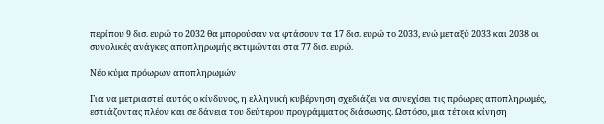περίπου 9 δισ. ευρώ το 2032 θα μπορούσαν να φτάσουν τα 17 δισ. ευρώ το 2033, ενώ μεταξύ 2033 και 2038 οι συνολικές ανάγκες αποπληρωμής εκτιμώνται στα 77 δισ. ευρώ.

Νέο κύμα πρόωρων αποπληρωμών

Για να μετριαστεί αυτός ο κίνδυνος, η ελληνική κυβέρνηση σχεδιάζει να συνεχίσει τις πρόωρες αποπληρωμές, εστιάζοντας πλέον και σε δάνεια του δεύτερου προγράμματος διάσωσης. Ωστόσο, μια τέτοια κίνηση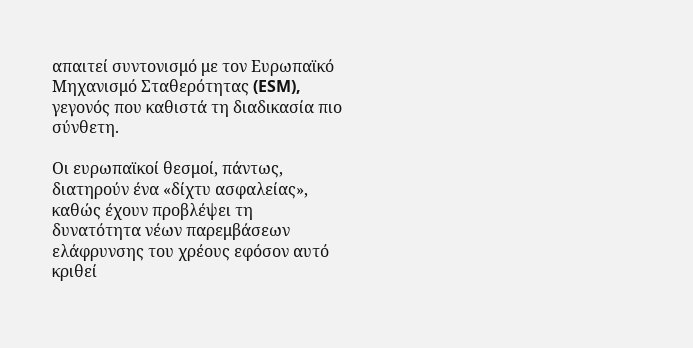απαιτεί συντονισμό με τον Ευρωπαϊκό Μηχανισμό Σταθερότητας (ESM), γεγονός που καθιστά τη διαδικασία πιο σύνθετη.

Οι ευρωπαϊκοί θεσμοί, πάντως, διατηρούν ένα «δίχτυ ασφαλείας», καθώς έχουν προβλέψει τη δυνατότητα νέων παρεμβάσεων ελάφρυνσης του χρέους εφόσον αυτό κριθεί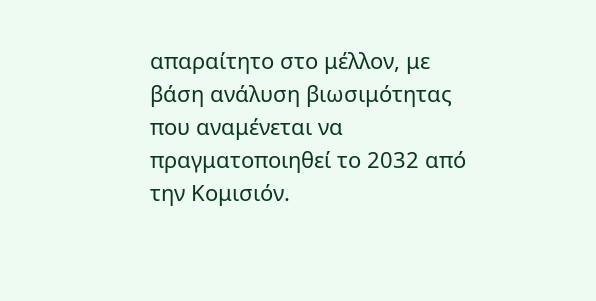απαραίτητο στο μέλλον, με βάση ανάλυση βιωσιμότητας που αναμένεται να πραγματοποιηθεί το 2032 από την Κομισιόν.